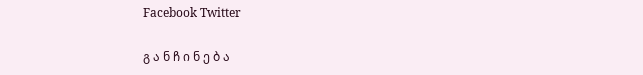Facebook Twitter

გ ა ნ ჩ ი ნ ე ბ ა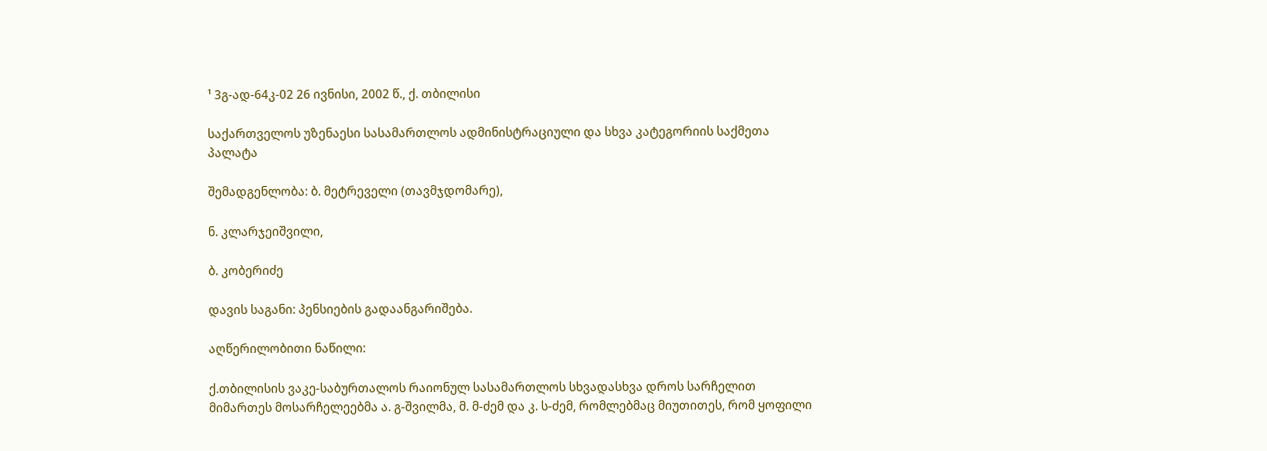¹ 3გ-ად-64კ-02 26 ივნისი, 2002 წ., ქ. თბილისი

საქართველოს უზენაესი სასამართლოს ადმინისტრაციული და სხვა კატეგორიის საქმეთა პალატა

შემადგენლობა: ბ. მეტრეველი (თავმჯდომარე),

ნ. კლარჯეიშვილი,

ბ. კობერიძე

დავის საგანი: პენსიების გადაანგარიშება.

აღწერილობითი ნაწილი:

ქ.თბილისის ვაკე-საბურთალოს რაიონულ სასამართლოს სხვადასხვა დროს სარჩელით მიმართეს მოსარჩელეებმა ა. გ-შვილმა, მ. მ-ძემ და კ. ს-ძემ, რომლებმაც მიუთითეს, რომ ყოფილი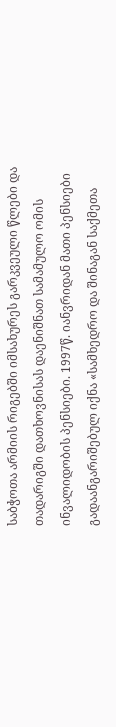საბჭოთა არმიის რიგებში იმსახურეს გარკვეული წლები და თადარიგში დათხოვნისას დაენიშნათ სამამულო ომის ინვალიდობის პენსიები. 1997წ. იანვრიდან მათი პენსიები გადაანგარიშებულ იქნა «სამხედრო და შინაგან საქმეთა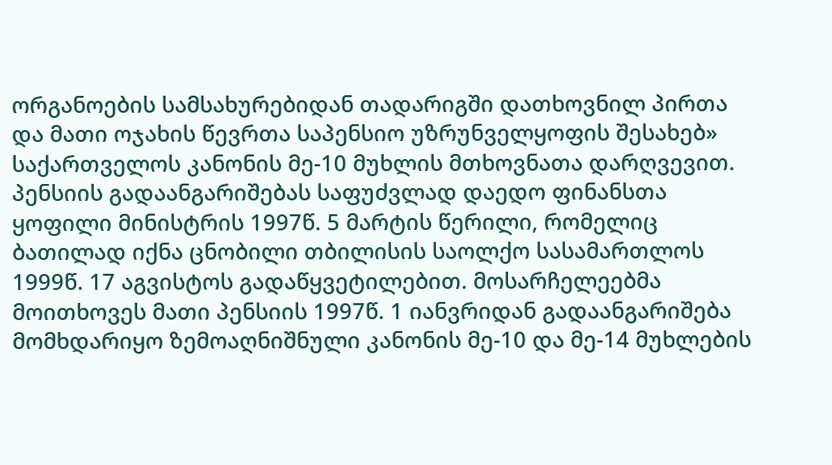ორგანოების სამსახურებიდან თადარიგში დათხოვნილ პირთა და მათი ოჯახის წევრთა საპენსიო უზრუნველყოფის შესახებ» საქართველოს კანონის მე-10 მუხლის მთხოვნათა დარღვევით. პენსიის გადაანგარიშებას საფუძვლად დაედო ფინანსთა ყოფილი მინისტრის 1997წ. 5 მარტის წერილი, რომელიც ბათილად იქნა ცნობილი თბილისის საოლქო სასამართლოს 1999წ. 17 აგვისტოს გადაწყვეტილებით. მოსარჩელეებმა მოითხოვეს მათი პენსიის 1997წ. 1 იანვრიდან გადაანგარიშება მომხდარიყო ზემოაღნიშნული კანონის მე-10 და მე-14 მუხლების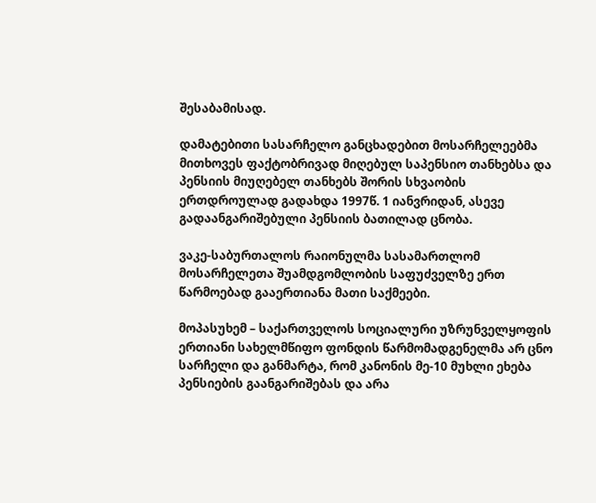შესაბამისად.

დამატებითი სასარჩელო განცხადებით მოსარჩელეებმა მითხოვეს ფაქტობრივად მიღებულ საპენსიო თანხებსა და პენსიის მიუღებელ თანხებს შორის სხვაობის ერთდროულად გადახდა 1997წ. 1 იანვრიდან, ასევე გადაანგარიშებული პენსიის ბათილად ცნობა.

ვაკე-საბურთალოს რაიონულმა სასამართლომ მოსარჩელეთა შუამდგომლობის საფუძველზე ერთ წარმოებად გააერთიანა მათი საქმეები.

მოპასუხემ – საქართველოს სოციალური უზრუნველყოფის ერთიანი სახელმწიფო ფონდის წარმომადგენელმა არ ცნო სარჩელი და განმარტა, რომ კანონის მე-10 მუხლი ეხება პენსიების გაანგარიშებას და არა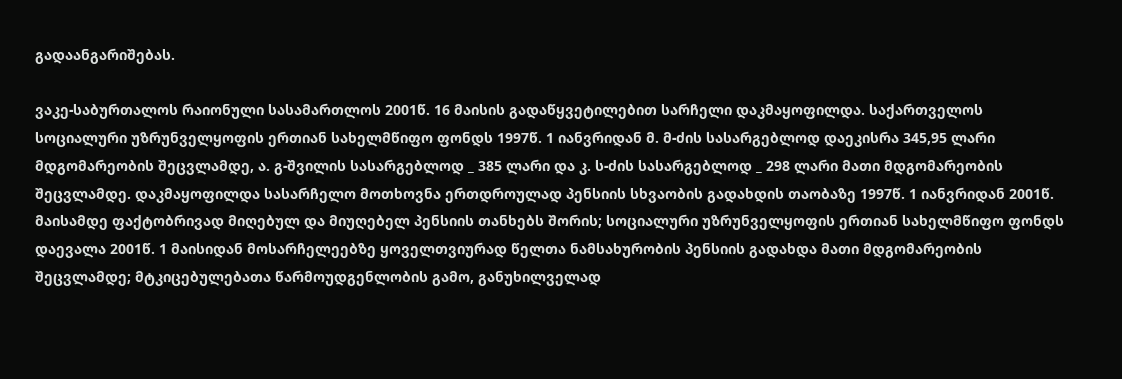გადაანგარიშებას.

ვაკე-საბურთალოს რაიონული სასამართლოს 2001წ. 16 მაისის გადაწყვეტილებით სარჩელი დაკმაყოფილდა. საქართველოს სოციალური უზრუნველყოფის ერთიან სახელმწიფო ფონდს 1997წ. 1 იანვრიდან მ. მ-ძის სასარგებლოდ დაეკისრა 345,95 ლარი მდგომარეობის შეცვლამდე, ა. გ-შვილის სასარგებლოდ _ 385 ლარი და კ. ს-ძის სასარგებლოდ _ 298 ლარი მათი მდგომარეობის შეცვლამდე. დაკმაყოფილდა სასარჩელო მოთხოვნა ერთდროულად პენსიის სხვაობის გადახდის თაობაზე 1997წ. 1 იანვრიდან 2001წ. მაისამდე ფაქტობრივად მიღებულ და მიუღებელ პენსიის თანხებს შორის; სოციალური უზრუნველყოფის ერთიან სახელმწიფო ფონდს დაევალა 2001წ. 1 მაისიდან მოსარჩელეებზე ყოველთვიურად წელთა ნამსახურობის პენსიის გადახდა მათი მდგომარეობის შეცვლამდე; მტკიცებულებათა წარმოუდგენლობის გამო, განუხილველად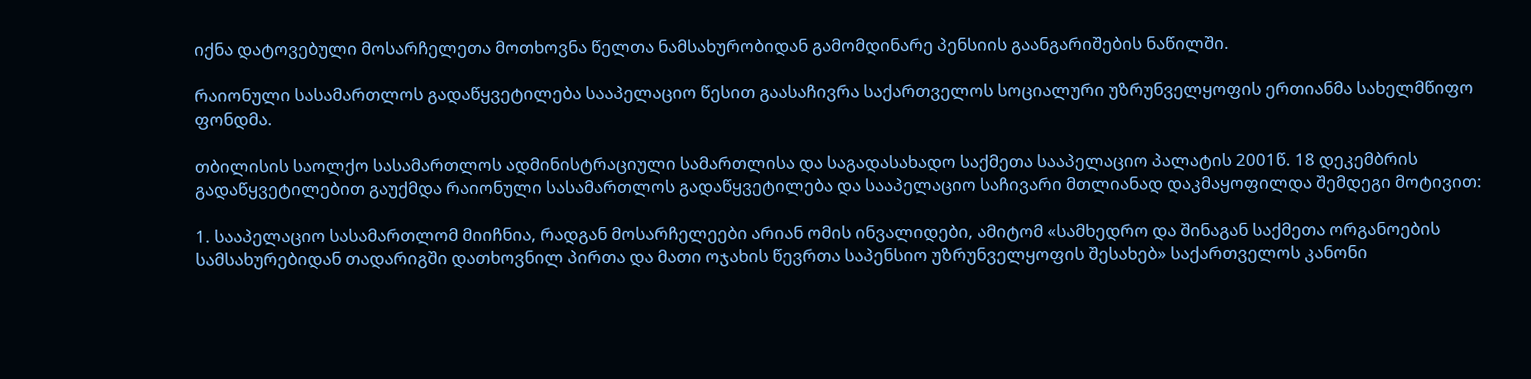იქნა დატოვებული მოსარჩელეთა მოთხოვნა წელთა ნამსახურობიდან გამომდინარე პენსიის გაანგარიშების ნაწილში.

რაიონული სასამართლოს გადაწყვეტილება სააპელაციო წესით გაასაჩივრა საქართველოს სოციალური უზრუნველყოფის ერთიანმა სახელმწიფო ფონდმა.

თბილისის საოლქო სასამართლოს ადმინისტრაციული სამართლისა და საგადასახადო საქმეთა სააპელაციო პალატის 2001წ. 18 დეკემბრის გადაწყვეტილებით გაუქმდა რაიონული სასამართლოს გადაწყვეტილება და სააპელაციო საჩივარი მთლიანად დაკმაყოფილდა შემდეგი მოტივით:

1. სააპელაციო სასამართლომ მიიჩნია, რადგან მოსარჩელეები არიან ომის ინვალიდები, ამიტომ «სამხედრო და შინაგან საქმეთა ორგანოების სამსახურებიდან თადარიგში დათხოვნილ პირთა და მათი ოჯახის წევრთა საპენსიო უზრუნველყოფის შესახებ» საქართველოს კანონი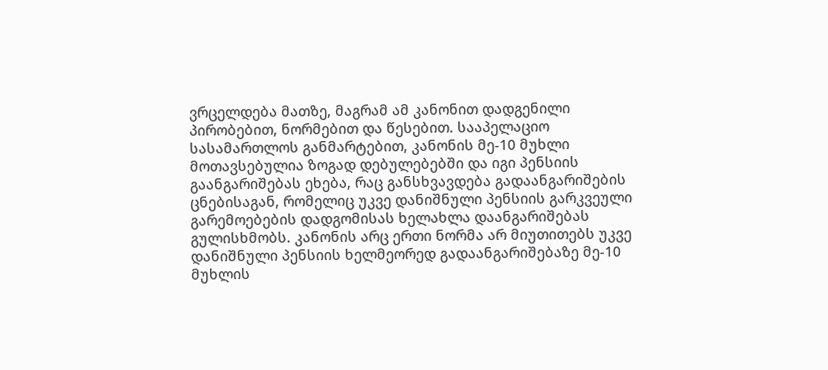ვრცელდება მათზე, მაგრამ ამ კანონით დადგენილი პირობებით, ნორმებით და წესებით. სააპელაციო სასამართლოს განმარტებით, კანონის მე-10 მუხლი მოთავსებულია ზოგად დებულებებში და იგი პენსიის გაანგარიშებას ეხება, რაც განსხვავდება გადაანგარიშების ცნებისაგან, რომელიც უკვე დანიშნული პენსიის გარკვეული გარემოებების დადგომისას ხელახლა დაანგარიშებას გულისხმობს. კანონის არც ერთი ნორმა არ მიუთითებს უკვე დანიშნული პენსიის ხელმეორედ გადაანგარიშებაზე მე-10 მუხლის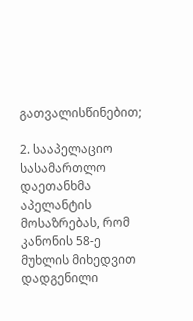გათვალისწინებით;

2. სააპელაციო სასამართლო დაეთანხმა აპელანტის მოსაზრებას, რომ კანონის 58-ე მუხლის მიხედვით დადგენილი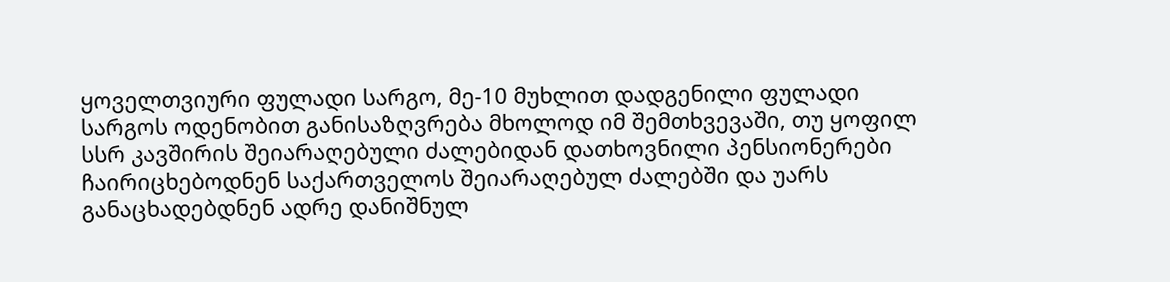ყოველთვიური ფულადი სარგო, მე-10 მუხლით დადგენილი ფულადი სარგოს ოდენობით განისაზღვრება მხოლოდ იმ შემთხვევაში, თუ ყოფილ სსრ კავშირის შეიარაღებული ძალებიდან დათხოვნილი პენსიონერები ჩაირიცხებოდნენ საქართველოს შეიარაღებულ ძალებში და უარს განაცხადებდნენ ადრე დანიშნულ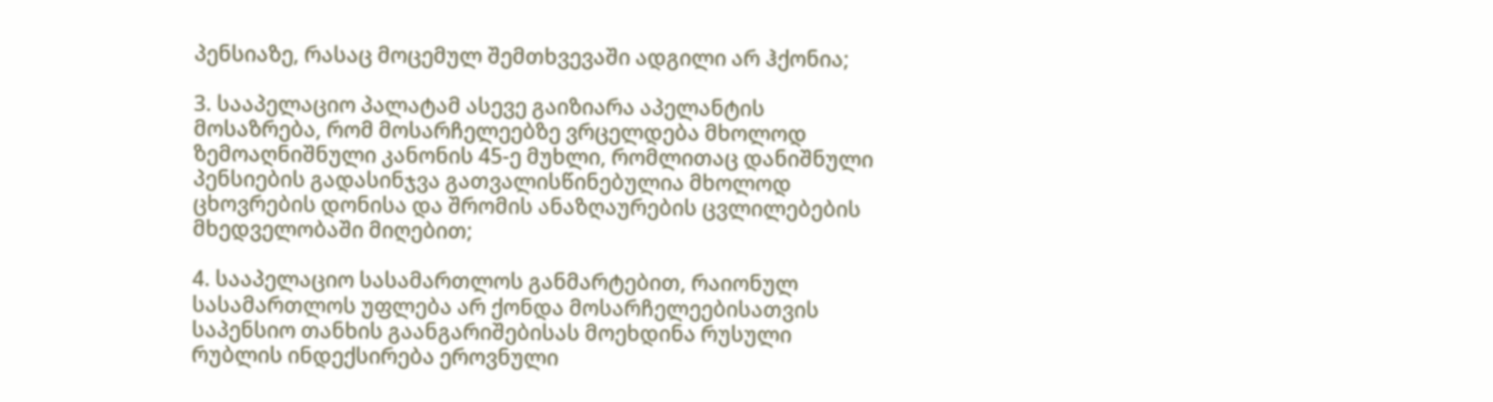პენსიაზე, რასაც მოცემულ შემთხვევაში ადგილი არ ჰქონია;

3. სააპელაციო პალატამ ასევე გაიზიარა აპელანტის მოსაზრება, რომ მოსარჩელეებზე ვრცელდება მხოლოდ ზემოაღნიშნული კანონის 45-ე მუხლი, რომლითაც დანიშნული პენსიების გადასინჯვა გათვალისწინებულია მხოლოდ ცხოვრების დონისა და შრომის ანაზღაურების ცვლილებების მხედველობაში მიღებით;

4. სააპელაციო სასამართლოს განმარტებით, რაიონულ სასამართლოს უფლება არ ქონდა მოსარჩელეებისათვის საპენსიო თანხის გაანგარიშებისას მოეხდინა რუსული რუბლის ინდექსირება ეროვნული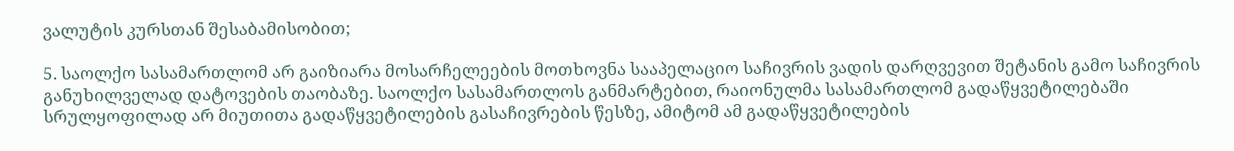ვალუტის კურსთან შესაბამისობით;

5. საოლქო სასამართლომ არ გაიზიარა მოსარჩელეების მოთხოვნა სააპელაციო საჩივრის ვადის დარღვევით შეტანის გამო საჩივრის განუხილველად დატოვების თაობაზე. საოლქო სასამართლოს განმარტებით, რაიონულმა სასამართლომ გადაწყვეტილებაში სრულყოფილად არ მიუთითა გადაწყვეტილების გასაჩივრების წესზე, ამიტომ ამ გადაწყვეტილების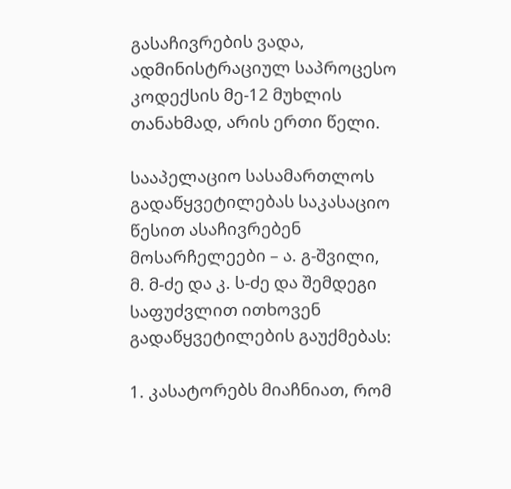გასაჩივრების ვადა, ადმინისტრაციულ საპროცესო კოდექსის მე-12 მუხლის თანახმად, არის ერთი წელი.

სააპელაციო სასამართლოს გადაწყვეტილებას საკასაციო წესით ასაჩივრებენ მოსარჩელეები – ა. გ-შვილი, მ. მ-ძე და კ. ს-ძე და შემდეგი საფუძვლით ითხოვენ გადაწყვეტილების გაუქმებას:

1. კასატორებს მიაჩნიათ, რომ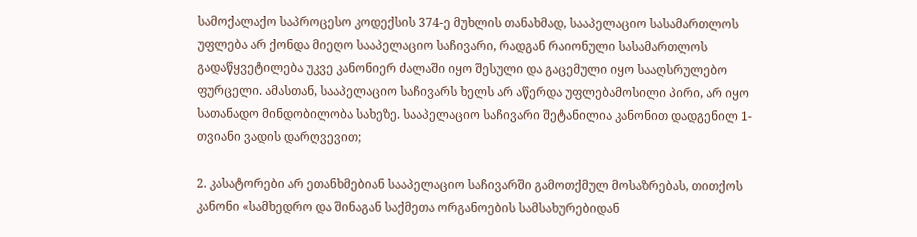სამოქალაქო საპროცესო კოდექსის 374-ე მუხლის თანახმად, სააპელაციო სასამართლოს უფლება არ ქონდა მიეღო სააპელაციო საჩივარი, რადგან რაიონული სასამართლოს გადაწყვეტილება უკვე კანონიერ ძალაში იყო შესული და გაცემული იყო სააღსრულებო ფურცელი. ამასთან, სააპელაციო საჩივარს ხელს არ აწერდა უფლებამოსილი პირი, არ იყო სათანადო მინდობილობა სახეზე. სააპელაციო საჩივარი შეტანილია კანონით დადგენილ 1-თვიანი ვადის დარღვევით;

2. კასატორები არ ეთანხმებიან სააპელაციო საჩივარში გამოთქმულ მოსაზრებას, თითქოს კანონი «სამხედრო და შინაგან საქმეთა ორგანოების სამსახურებიდან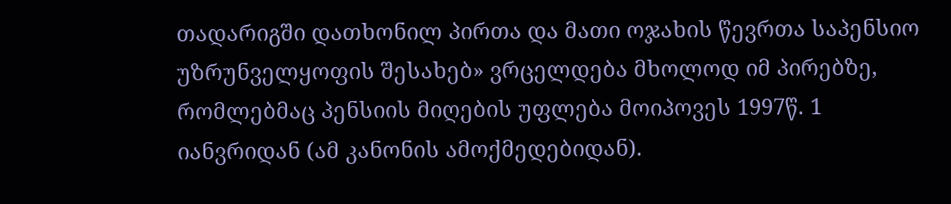თადარიგში დათხონილ პირთა და მათი ოჯახის წევრთა საპენსიო უზრუნველყოფის შესახებ» ვრცელდება მხოლოდ იმ პირებზე, რომლებმაც პენსიის მიღების უფლება მოიპოვეს 1997წ. 1 იანვრიდან (ამ კანონის ამოქმედებიდან).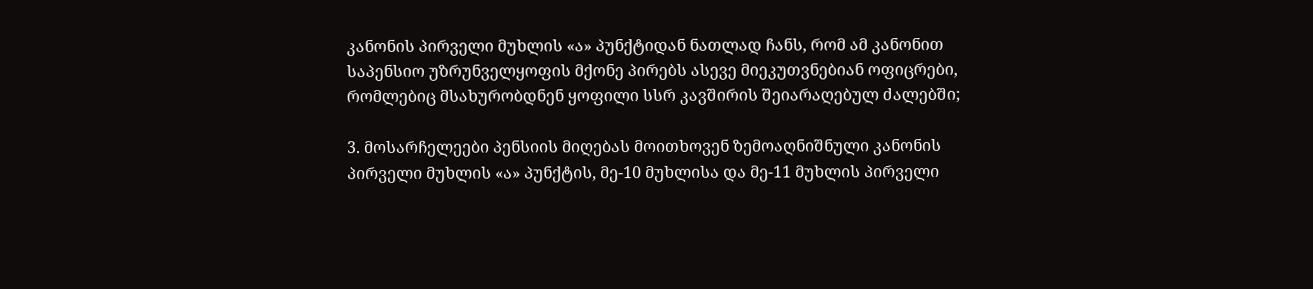კანონის პირველი მუხლის «ა» პუნქტიდან ნათლად ჩანს, რომ ამ კანონით საპენსიო უზრუნველყოფის მქონე პირებს ასევე მიეკუთვნებიან ოფიცრები, რომლებიც მსახურობდნენ ყოფილი სსრ კავშირის შეიარაღებულ ძალებში;

3. მოსარჩელეები პენსიის მიღებას მოითხოვენ ზემოაღნიშნული კანონის პირველი მუხლის «ა» პუნქტის, მე-10 მუხლისა და მე-11 მუხლის პირველი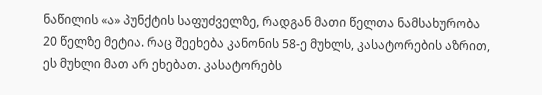ნაწილის «ა» პუნქტის საფუძველზე, რადგან მათი წელთა ნამსახურობა 20 წელზე მეტია. რაც შეეხება კანონის 58-ე მუხლს, კასატორების აზრით, ეს მუხლი მათ არ ეხებათ. კასატორებს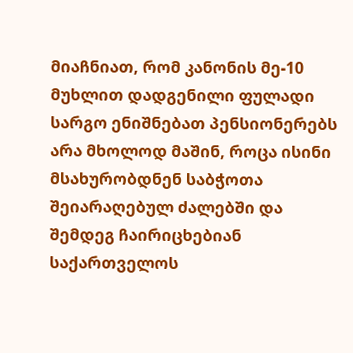მიაჩნიათ, რომ კანონის მე-10 მუხლით დადგენილი ფულადი სარგო ენიშნებათ პენსიონერებს არა მხოლოდ მაშინ, როცა ისინი მსახურობდნენ საბჭოთა შეიარაღებულ ძალებში და შემდეგ ჩაირიცხებიან საქართველოს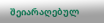შეიარაღებულ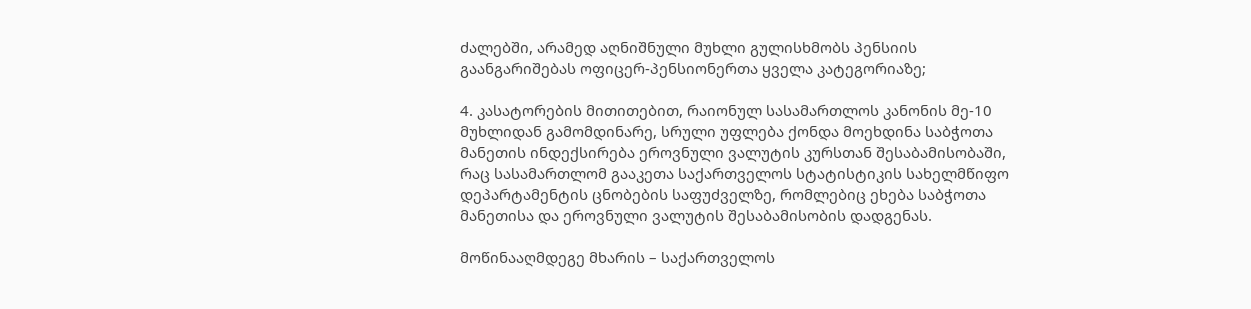ძალებში, არამედ აღნიშნული მუხლი გულისხმობს პენსიის გაანგარიშებას ოფიცერ-პენსიონერთა ყველა კატეგორიაზე;

4. კასატორების მითითებით, რაიონულ სასამართლოს კანონის მე-10 მუხლიდან გამომდინარე, სრული უფლება ქონდა მოეხდინა საბჭოთა მანეთის ინდექსირება ეროვნული ვალუტის კურსთან შესაბამისობაში, რაც სასამართლომ გააკეთა საქართველოს სტატისტიკის სახელმწიფო დეპარტამენტის ცნობების საფუძველზე, რომლებიც ეხება საბჭოთა მანეთისა და ეროვნული ვალუტის შესაბამისობის დადგენას.

მოწინააღმდეგე მხარის – საქართველოს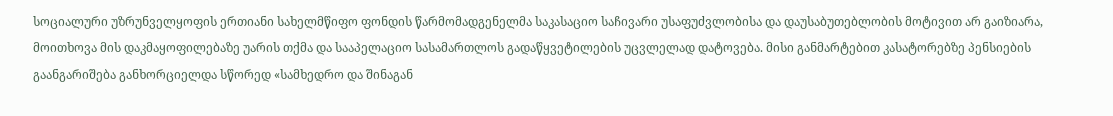სოციალური უზრუნველყოფის ერთიანი სახელმწიფო ფონდის წარმომადგენელმა საკასაციო საჩივარი უსაფუძვლობისა და დაუსაბუთებლობის მოტივით არ გაიზიარა, მოითხოვა მის დაკმაყოფილებაზე უარის თქმა და სააპელაციო სასამართლოს გადაწყვეტილების უცვლელად დატოვება. მისი განმარტებით კასატორებზე პენსიების გაანგარიშება განხორციელდა სწორედ «სამხედრო და შინაგან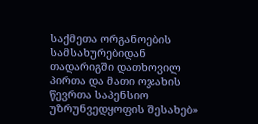საქმეთა ორგანოების სამსახურებიდან თადარიგში დათხოვილ პირთა და მათი ოჯახის წევრთა საპენსიო უზრუნვედყოფის შესახებ»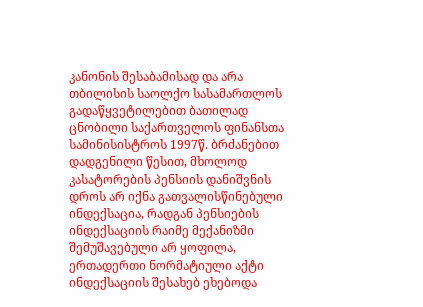კანონის შესაბამისად და არა თბილისის საოლქო სასამართლოს გადაწყვეტილებით ბათილად ცნობილი საქართველოს ფინანსთა სამინისისტროს 1997წ. ბრძანებით დადგენილი წესით, მხოლოდ კასატორების პენსიის დანიშვნის დროს არ იქნა გათვალისწინებული ინდექსაცია, რადგან პენსიების ინდექსაციის რაიმე მექანიზმი შემუშავებული არ ყოფილა, ერთადერთი ნორმატიული აქტი ინდექსაციის შესახებ ეხებოდა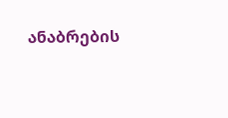ანაბრების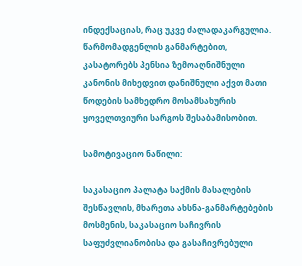ინდექსაციას, რაც უკვე ძალადაკარგულია. წარმომადგენლის განმარტებით, კასატორებს პენსია ზემოაღნიშნული კანონის მიხედვით დანიშნული აქვთ მათი წოდების სამხედრო მოსამსახურის ყოველთვიური სარგოს შესაბამისობით.

სამოტივაციო ნაწილი:

საკასაციო პალატა საქმის მასალების შესწავლის, მხარეთა ახსნა-განმარტებების მოსმენის, საკასაციო საჩივრის საფუძვლიანობისა და გასაჩივრებული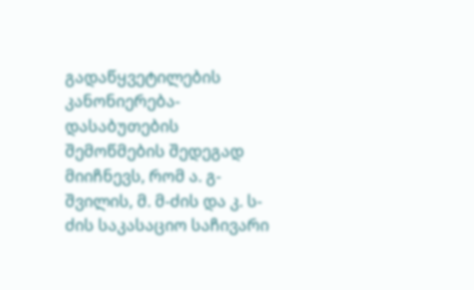გადაწყვეტილების კანონიერება-დასაბუთების შემოწმების შედეგად მიიჩნევს, რომ ა. გ-შვილის, მ. მ-ძის და კ. ს-ძის საკასაციო საჩივარი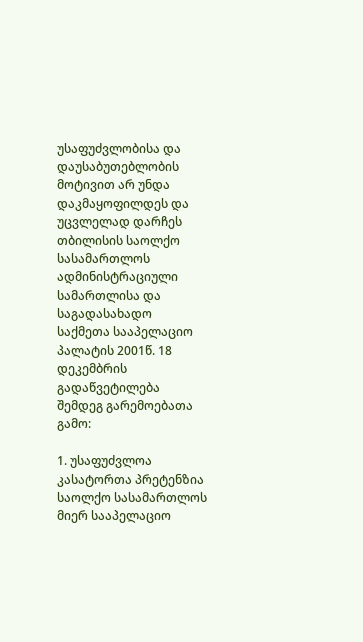უსაფუძვლობისა და დაუსაბუთებლობის მოტივით არ უნდა დაკმაყოფილდეს და უცვლელად დარჩეს თბილისის საოლქო სასამართლოს ადმინისტრაციული სამართლისა და საგადასახადო საქმეთა სააპელაციო პალატის 2001წ. 18 დეკემბრის გადაწვეტილება შემდეგ გარემოებათა გამო:

1. უსაფუძვლოა კასატორთა პრეტენზია საოლქო სასამართლოს მიერ სააპელაციო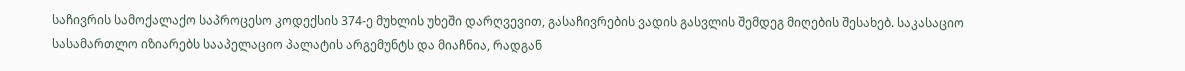საჩივრის სამოქალაქო საპროცესო კოდექსის 374-ე მუხლის უხეში დარღვევით, გასაჩივრების ვადის გასვლის შემდეგ მიღების შესახებ. საკასაციო სასამართლო იზიარებს სააპელაციო პალატის არგემუნტს და მიაჩნია, რადგან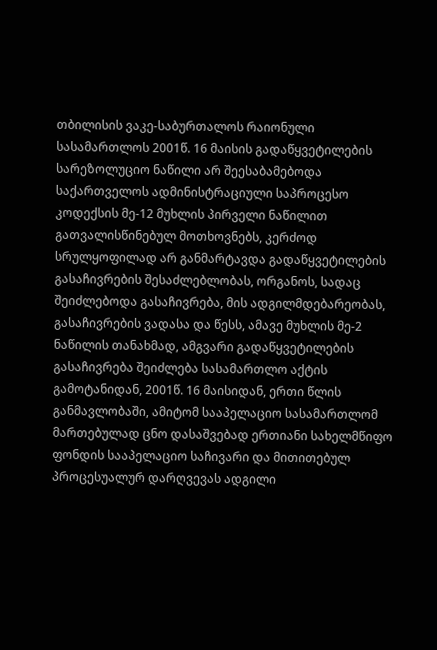თბილისის ვაკე-საბურთალოს რაიონული სასამართლოს 2001წ. 16 მაისის გადაწყვეტილების სარეზოლუციო ნაწილი არ შეესაბამებოდა საქართველოს ადმინისტრაციული საპროცესო კოდექსის მე-12 მუხლის პირველი ნაწილით გათვალისწინებულ მოთხოვნებს, კერძოდ სრულყოფილად არ განმარტავდა გადაწყვეტილების გასაჩივრების შესაძლებლობას, ორგანოს, სადაც შეიძლებოდა გასაჩივრება, მის ადგილმდებარეობას, გასაჩივრების ვადასა და წესს, ამავე მუხლის მე-2 ნაწილის თანახმად, ამგვარი გადაწყვეტილების გასაჩივრება შეიძლება სასამართლო აქტის გამოტანიდან, 2001წ. 16 მაისიდან, ერთი წლის განმავლობაში, ამიტომ სააპელაციო სასამართლომ მართებულად ცნო დასაშვებად ერთიანი სახელმწიფო ფონდის სააპელაციო საჩივარი და მითითებულ პროცესუალურ დარღვევას ადგილი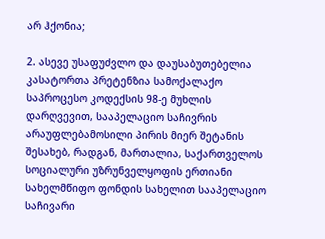არ ჰქონია;

2. ასევე უსაფუძვლო და დაუსაბუთებელია კასატორთა პრეტენზია სამოქალაქო საპროცესო კოდექსის 98-ე მუხლის დარღვევით, სააპელაციო საჩივრის არაუფლებამოსილი პირის მიერ შეტანის შესახებ, რადგან, მართალია, საქართველოს სოციალური უზრუნველყოფის ერთიანი სახელმწიფო ფონდის სახელით სააპელაციო საჩივარი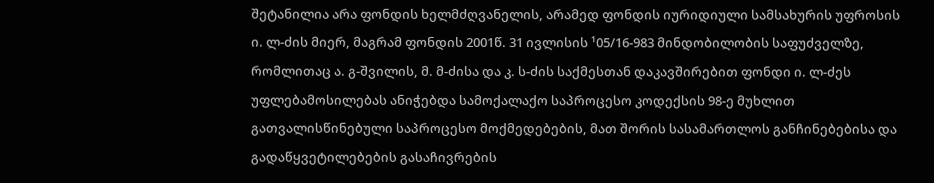შეტანილია არა ფონდის ხელმძღვანელის, არამედ ფონდის იურიდიული სამსახურის უფროსის ი. ლ-ძის მიერ, მაგრამ ფონდის 2001წ. 31 ივლისის ¹05/16-983 მინდობილობის საფუძველზე, რომლითაც ა. გ-შვილის, მ. მ-ძისა და კ. ს-ძის საქმესთან დაკავშირებით ფონდი ი. ლ-ძეს უფლებამოსილებას ანიჭებდა სამოქალაქო საპროცესო კოდექსის 98-ე მუხლით გათვალისწინებული საპროცესო მოქმედებების, მათ შორის სასამართლოს განჩინებებისა და გადაწყვეტილებების გასაჩივრების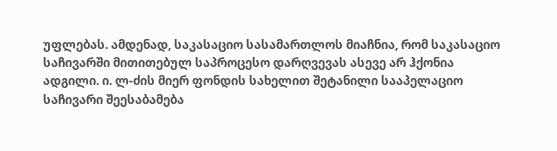უფლებას. ამდენად, საკასაციო სასამართლოს მიაჩნია, რომ საკასაციო საჩივარში მითითებულ საპროცესო დარღვევას ასევე არ ჰქონია ადგილი. ი. ლ-ძის მიერ ფონდის სახელით შეტანილი სააპელაციო საჩივარი შეესაბამება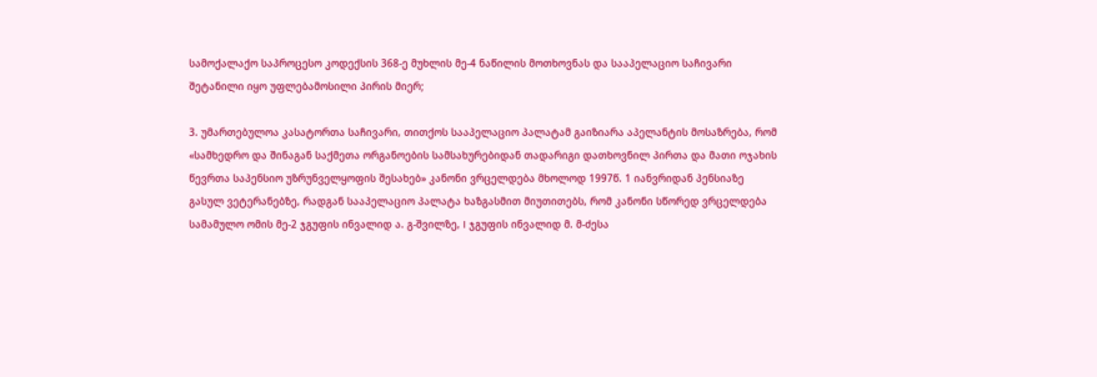სამოქალაქო საპროცესო კოდექსის 368-ე მუხლის მე-4 ნაწილის მოთხოვნას და სააპელაციო საჩივარი შეტანილი იყო უფლებამოსილი პირის მიერ;

3. უმართებულოა კასატორთა საჩივარი, თითქოს სააპელაციო პალატამ გაიზიარა აპელანტის მოსაზრება, რომ «სამხედრო და შინაგან საქმეთა ორგანოების სამსახურებიდან თადარიგი დათხოვნილ პირთა და მათი ოჯახის წევრთა საპენსიო უზრუნველყოფის შესახებ» კანონი ვრცელდება მხოლოდ 1997წ. 1 იანვრიდან პენსიაზე გასულ ვეტერანებზე, რადგან სააპელაციო პალატა ხაზგასმით მიუთითებს, რომ კანონი სწორედ ვრცელდება სამამულო ომის მე-2 ჯგუფის ინვალიდ ა. გ-შვილზე, I ჯგუფის ინვალიდ მ. მ-ძესა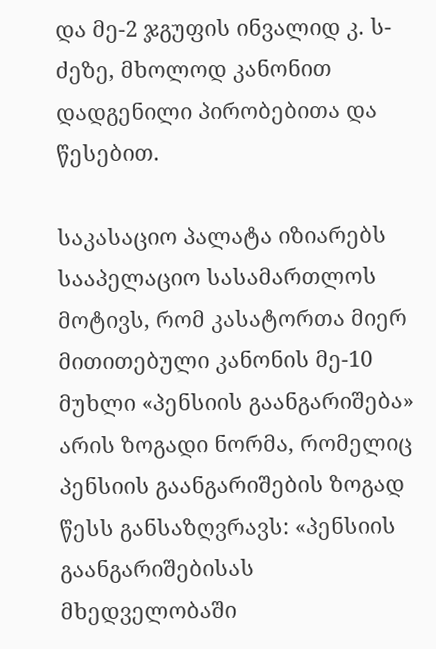და მე-2 ჯგუფის ინვალიდ კ. ს-ძეზე, მხოლოდ კანონით დადგენილი პირობებითა და წესებით.

საკასაციო პალატა იზიარებს სააპელაციო სასამართლოს მოტივს, რომ კასატორთა მიერ მითითებული კანონის მე-10 მუხლი «პენსიის გაანგარიშება» არის ზოგადი ნორმა, რომელიც პენსიის გაანგარიშების ზოგად წესს განსაზღვრავს: «პენსიის გაანგარიშებისას მხედველობაში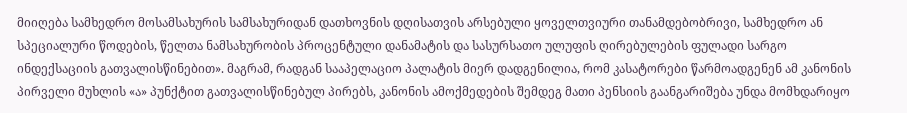მიიღება სამხედრო მოსამსახურის სამსახურიდან დათხოვნის დღისათვის არსებული ყოველთვიური თანამდებობრივი, სამხედრო ან სპეციალური წოდების, წელთა ნამსახურობის პროცენტული დანამატის და სასურსათო ულუფის ღირებულების ფულადი სარგო ინდექსაციის გათვალისწინებით». მაგრამ, რადგან სააპელაციო პალატის მიერ დადგენილია, რომ კასატორები წარმოადგენენ ამ კანონის პირველი მუხლის «ა» პუნქტით გათვალისწინებულ პირებს, კანონის ამოქმედების შემდეგ მათი პენსიის გაანგარიშება უნდა მომხდარიყო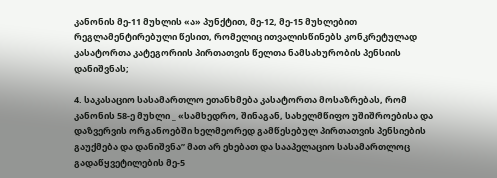კანონის მე-11 მუხლის «ა» პუნქტით, მე-12, მე-15 მუხლებით რეგლამენტირებული წესით, რომელიც ითვალისწინებს კონკრეტულად კასატორთა კატეგორიის პირთათვის წელთა ნამსახურობის პენსიის დანიშვნას;

4. საკასაციო სასამართლო ეთანხმება კასატორთა მოსაზრებას, რომ კანონის 58-ე მუხლი _ «სამხედრო, შინაგან, სახელმწიფო უშიშროებისა და დაზვერვის ორგანოებში ხელმეორედ გამწესებულ პირთათვის პენსიების გაუქმება და დანიშვნა” მათ არ ეხებათ და სააპელაციო სასამართლოც გადაწყვეტილების მე-5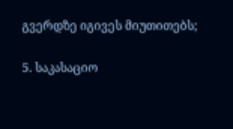გვერდზე იგივეს მიუთითებს;

5. საკასაციო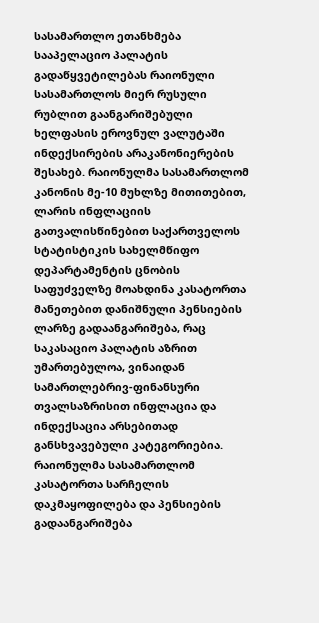სასამართლო ეთანხმება სააპელაციო პალატის გადაწყვეტილებას რაიონული სასამართლოს მიერ რუსული რუბლით გაანგარიშებული ხელფასის ეროვნულ ვალუტაში ინდექსირების არაკანონიერების შესახებ. რაიონულმა სასამართლომ კანონის მე-10 მუხლზე მითითებით, ლარის ინფლაციის გათვალისწინებით საქართველოს სტატისტიკის სახელმწიფო დეპარტამენტის ცნობის საფუძველზე მოახდინა კასატორთა მანეთებით დანიშნული პენსიების ლარზე გადაანგარიშება, რაც საკასაციო პალატის აზრით უმართებულოა, ვინაიდან სამართლებრივ-ფინანსური თვალსაზრისით ინფლაცია და ინდექსაცია არსებითად განსხვავებული კატეგორიებია. რაიონულმა სასამართლომ კასატორთა სარჩელის დაკმაყოფილება და პენსიების გადაანგარიშება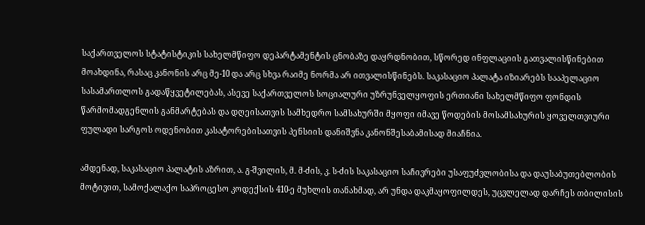საქართველოს სტატისტიკის სახელმწიფო დეპარტამენტის ცნობაზე დაყრდნობით, სწორედ ინფლაციის გათვალისწინებით მოახდინა, რასაც კანონის არც მე-10 და არც სხვა რაიმე ნორმა არ ითვალისწინებს. საკასაციო პალატა იზიარებს სააპელაციო სასამართლოს გადაწყვეტილებას, ასევე საქართველოს სოციალური უზრუნველყოფის ერთიანი სახელმწიფო ფონდის წარმომადგენლის განმარტებას და დღეისათვის სამხედრო სამსახურში მყოფი იმავე წოდების მოსამსახურის ყოველთვიური ფულადი სარგოს ოდენობით კასატორებისათვის პენსიის დანიშვნა კანონშესაბამისად მიაჩნია.

ამდენად, საკასაციო პალატის აზრით, ა. გ-შვილის, მ. მ-ძის, კ. ს-ძის საკასაციო საჩივრები უსაფუძვლობისა და დაუსაბუთებლობის მოტივით, სამოქალაქო საპროცესო კოდექსის 410-ე მუხლის თანახმად, არ უნდა დაკმაყოფილდეს, უცვლელად დარჩეს თბილისის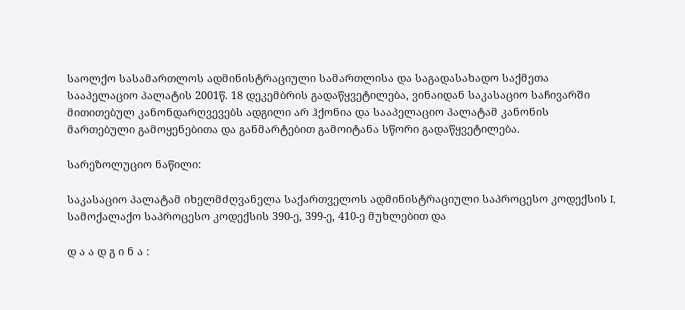საოლქო სასამართლოს ადმინისტრაციული სამართლისა და საგადასახადო საქმეთა სააპელაციო პალატის 2001წ. 18 დეკემბრის გადაწყვეტილება, ვინაიდან საკასაციო საჩივარში მითითებულ კანონდარღვევებს ადგილი არ ჰქონია და სააპელაციო პალატამ კანონის მართებული გამოყენებითა და განმარტებით გამოიტანა სწორი გადაწყვეტილება.

სარეზოლუციო ნაწილი:

საკასაციო პალატამ იხელმძღვანელა საქართველოს ადმინისტრაციული საპროცესო კოდექსის I, სამოქალაქო საპროცესო კოდექსის 390-ე, 399-ე, 410-ე მუხლებით და

დ ა ა დ გ ი ნ ა :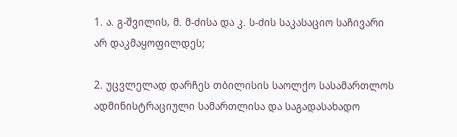1. ა. გ-შვილის, მ. მ-ძისა და კ. ს-ძის საკასაციო საჩივარი არ დაკმაყოფილდეს;

2. უცვლელად დარჩეს თბილისის საოლქო სასამართლოს ადმინისტრაციული სამართლისა და საგადასახადო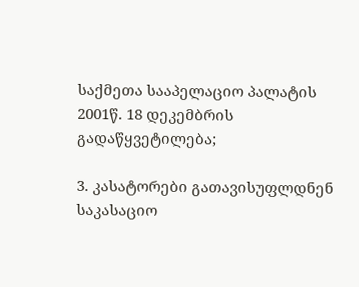საქმეთა სააპელაციო პალატის 2001წ. 18 დეკემბრის გადაწყვეტილება;

3. კასატორები გათავისუფლდნენ საკასაციო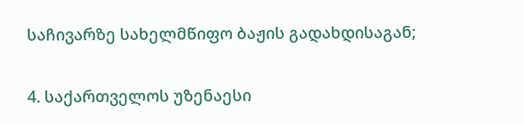საჩივარზე სახელმწიფო ბაჟის გადახდისაგან;

4. საქართველოს უზენაესი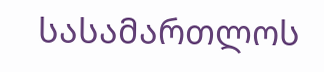სასამართლოს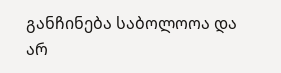განჩინება საბოლოოა და არ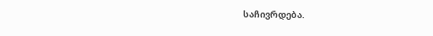საჩივრდება.